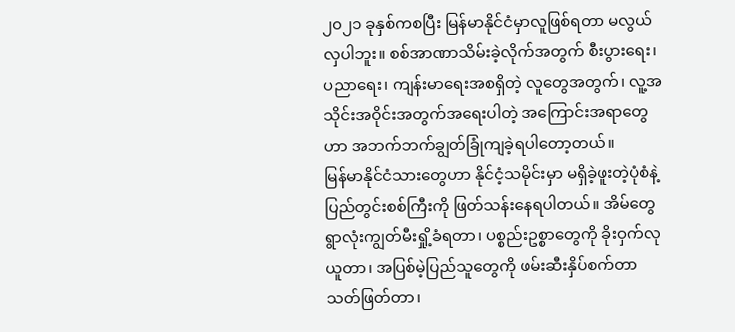၂၀၂၁ ခုနှစ်ကစပြီး မြန်မာနိုင်ငံမှာလူဖြစ်ရတာ မလွယ်လှပါဘူး။ စစ်အာဏာသိမ်းခဲ့လိုက်အတွက် စီးပွားရေး၊ ပညာရေး၊ ကျန်းမာရေးအစရှိတဲ့ လူတွေအတွက်၊ လူ့အသိုင်းအဝိုင်းအတွက်အရေးပါတဲ့ အကြောင်းအရာတွေဟာ အဘက်ဘက်ချွတ်ခြုံကျခဲ့ရပါတော့တယ်။
မြန်မာနိုင်ငံသားတွေဟာ နိုင်ငံ့သမိုင်းမှာ မရှိခဲ့ဖူးတဲ့ပုံစံနဲ့ ပြည်တွင်းစစ်ကြီးကို ဖြတ်သန်းနေရပါတယ်။ အိမ်တွေရွာလုံးကျွတ်မီးရှို့ခံရတာ၊ ပစ္စည်းဥစ္စာတွေကို ခိုးဝှက်လုယူတာ၊ အပြစ်မဲ့ပြည်သူတွေကို ဖမ်းဆီးနှိပ်စက်တာသတ်ဖြတ်တာ၊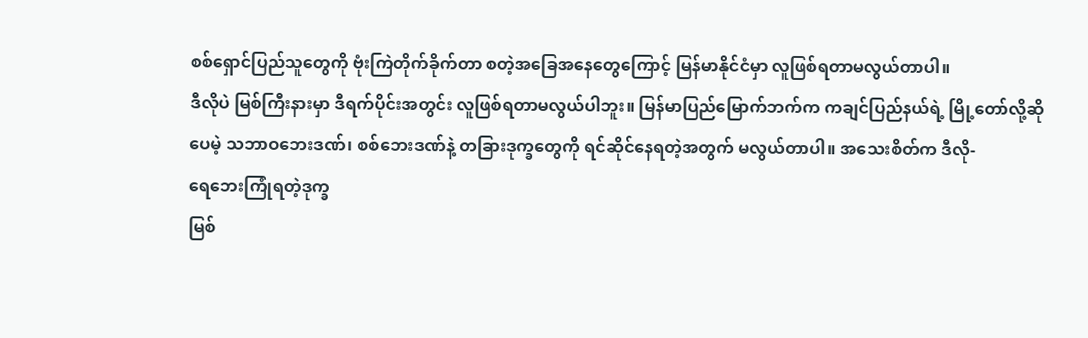စစ်ရှောင်ပြည်သူတွေကို ဗုံးကြဲတိုက်ခိုက်တာ စတဲ့အခြေအနေတွေကြောင့် မြန်မာနိုင်ငံမှာ လူဖြစ်ရတာမလွယ်တာပါ။
ဒီလိုပဲ မြစ်ကြီးနားမှာ ဒီရက်ပိုင်းအတွင်း လူဖြစ်ရတာမလွယ်ပါဘူး။ မြန်မာပြည်မြောက်ဘက်က ကချင်ပြည်နယ်ရဲ့ မြို့တော်လို့ဆိုပေမဲ့ သဘာဝဘေးဒဏ်၊ စစ်ဘေးဒဏ်နဲ့ တခြားဒုက္ခတွေကို ရင်ဆိုင်နေရတဲ့အတွက် မလွယ်တာပါ။ အသေးစိတ်က ဒီလို-
ရေဘေးကြုံရတဲ့ဒုက္ခ
မြစ်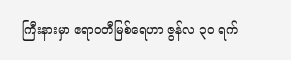ကြီးနားမှာ ဧရာဝတီမြစ်ရေဟာ ဇွန်လ ၃၀ ရက်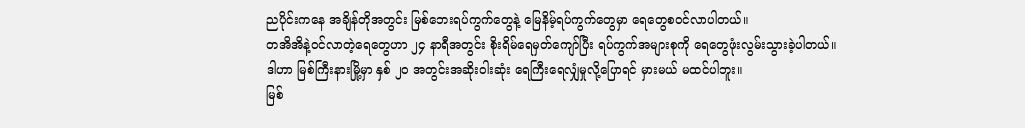ညပိုင်းကနေ အချိန်တိုအတွင်း မြစ်ဘေးရပ်ကွက်တွေနဲ့ မြေနိမ့်ရပ်ကွက်တွေမှာ ရေတွေစဝင်လာပါတယ်။
တအိအိနဲ့ဝင်လာတဲ့ရေတွေဟာ ၂၄ နာရီအတွင်း စိုးရိမ်ရေမှတ်ကျော်ပြီး ရပ်ကွက်အများစုကို ရေတွေဖုံးလွမ်းသွားခဲ့ပါတယ်။
ဒါဟာ မြစ်ကြီးနားမြို့မှာ နှစ် ၂၀ အတွင်းအဆိုးဝါးဆုံး ရေကြီးရေလျှံမှုလို့ပြောရင် မှားမယ် မထင်ပါဘူး။
မြစ်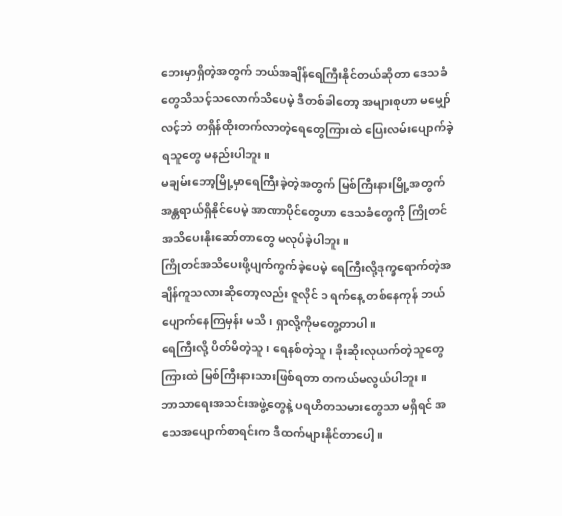ဘေးမှာရှိတဲ့အတွက် ဘယ်အချိန်ရေကြီးနိုင်တယ်ဆိုတာ ဒေသခံတွေသိသင့်သလောက်သိပေမဲ့ ဒီတစ်ခါတော့ အများစုဟာ မမျှော်လင့်ဘဲ တရှိန်ထိုးတက်လာတဲ့ရေတွေကြားထဲ ပြေးလမ်းပျောက်ခဲ့ရသူတွေ မနည်းပါဘူး။
မချမ်းဘော့မြို့မှာရေကြီးခဲ့တဲ့အတွက် မြစ်ကြီးနားမြို့အတွက် အန္တရာယ်ရှိနိုင်ပေမဲ့ အာဏာပိုင်တွေဟာ ဒေသခံတွေကို ကြိုတင်အသိပေးနိုးဆော်တာတွေ မလုပ်ခဲ့ပါဘူး။
ကြိုတင်အသိပေးဖို့ပျက်ကွက်ခဲ့ပေမဲ့ ရေကြီးလို့ဒုက္ခရောက်တဲ့အချိန်ကူသလားဆိုတော့လည်း ဇူလိုင် ၁ ရက်နေ့ တစ်နေကုန် ဘယ်ပျောက်နေကြမှန်း မသိ၊ ရှာလို့ကိုမတွေ့တာပါ။
ရေကြီးလို့ ပိတ်မိတဲ့သူ၊ ရေနစ်တဲ့သူ၊ ခိုးဆိုးလုယက်တဲ့သူတွေကြားထဲ မြစ်ကြီးနားသားဖြစ်ရတာ တကယ်မလွယ်ပါဘူး။
ဘာသာရေးအသင်းအဖွဲ့တွေနဲ့ ပရဟိတသမားတွေသာ မရှိရင် အသေအပျောက်စာရင်းက ဒီထက်များနိုင်တာပေါ့။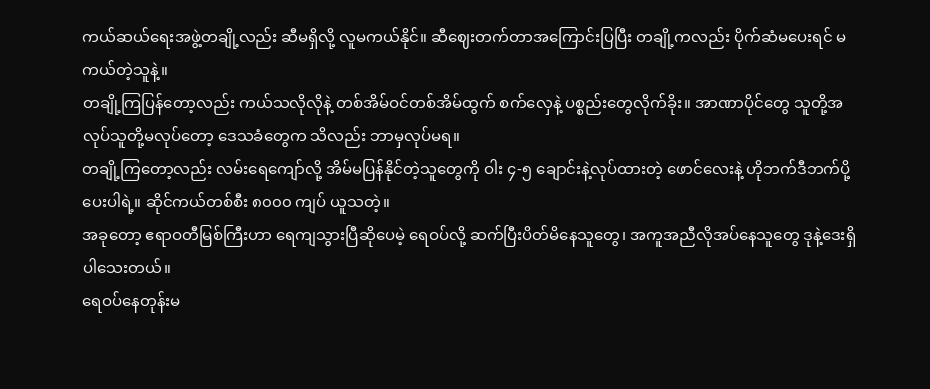ကယ်ဆယ်ရေးအဖွဲ့တချို့လည်း ဆီမရှိလို့ လူမကယ်နိုင်။ ဆီဈေးတက်တာအကြောင်းပြပြီး တချို့ကလည်း ပိုက်ဆံမပေးရင် မကယ်တဲ့သူနဲ့။
တချို့ကြပြန်တော့လည်း ကယ်သလိုလိုနဲ့ တစ်အိမ်ဝင်တစ်အိမ်ထွက် စက်လှေနဲ့ ပစ္စည်းတွေလိုက်ခိုး။ အာဏာပိုင်တွေ သူတို့အလုပ်သူတို့မလုပ်တော့ ဒေသခံတွေက သိလည်း ဘာမှလုပ်မရ။
တချို့ကြတော့လည်း လမ်းရေကျော်လို့ အိမ်မပြန်နိုင်တဲ့သူတွေကို ဝါး ၄-၅ ချောင်းနဲ့လုပ်ထားတဲ့ ဖောင်လေးနဲ့ ဟိုဘက်ဒီဘက်ပို့ပေးပါရဲ့။ ဆိုင်ကယ်တစ်စီး ၈၀၀၀ ကျပ် ယူသတဲ့။
အခုတော့ ဧရာဝတီမြစ်ကြီးဟာ ရေကျသွားပြီဆိုပေမဲ့ ရေဝပ်လို့ ဆက်ပြီးပိတ်မိနေသူတွေ၊ အကူအညီလိုအပ်နေသူတွေ ဒုနဲ့ဒေးရှိပါသေးတယ်။
ရေဝပ်နေတုန်းမ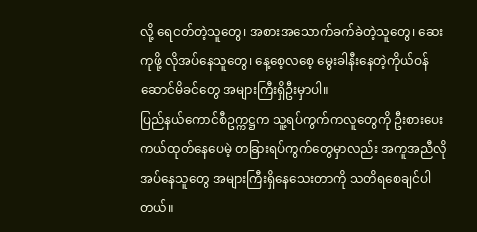လို့ ရေငတ်တဲ့သူတွေ၊ အစားအသောက်ခက်ခဲတဲ့သူတွေ၊ ဆေးကုဖို့ လိုအပ်နေသူတွေ၊ နေ့စေ့လစေ့ မွေးခါနီးနေတဲ့ကိုယ်ဝန်ဆောင်မိခင်တွေ အများကြီးရှိဦးမှာပါ။
ပြည်နယ်ကောင်စီဥက္ကဋ္ဌက သူ့ရပ်ကွက်ကလူတွေကို ဦးစားပေးကယ်ထုတ်နေပေမဲ့ တခြားရပ်ကွက်တွေမှာလည်း အကူအညီလိုအပ်နေသူတွေ အများကြီးရှိနေသေးတာကို သတိရစေချင်ပါတယ်။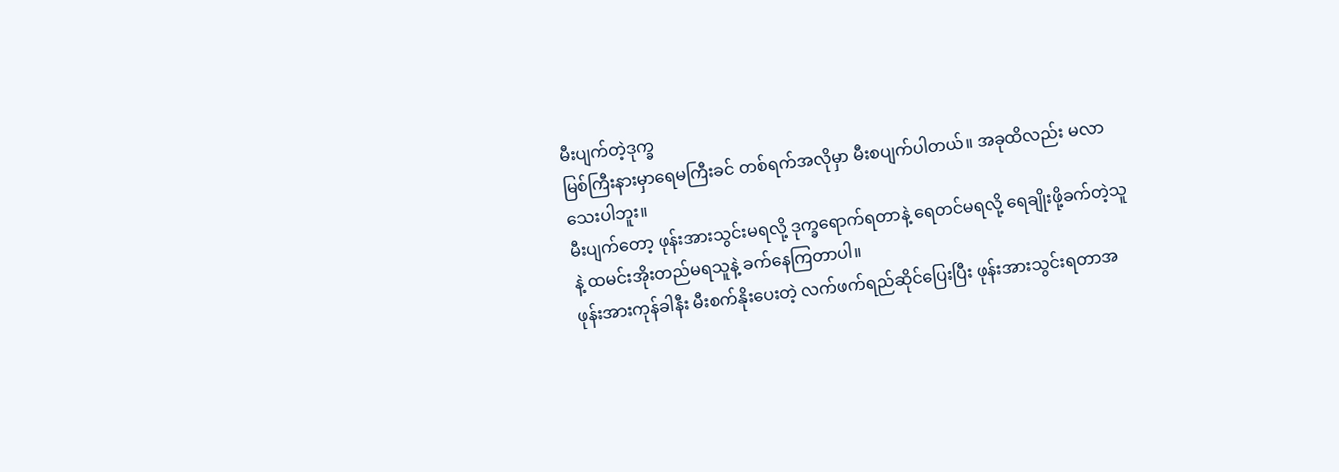မီးပျက်တဲ့ဒုက္ခ
မြစ်ကြီးနားမှာရေမကြီးခင် တစ်ရက်အလိုမှာ မီးစပျက်ပါတယ်။ အခုထိလည်း မလာသေးပါဘူး။
မီးပျက်တော့ ဖုန်းအားသွင်းမရလို့ ဒုက္ခရောက်ရတာနဲ့ ရေတင်မရလို့ ရေချိုးဖို့ခက်တဲ့သူနဲ့ ထမင်းအိုးတည်မရသူနဲ့ ခက်နေကြတာပါ။
ဖုန်းအားကုန်ခါနီး မီးစက်နိုးပေးတဲ့ လက်ဖက်ရည်ဆိုင်ပြေးပြီး ဖုန်းအားသွင်းရတာအ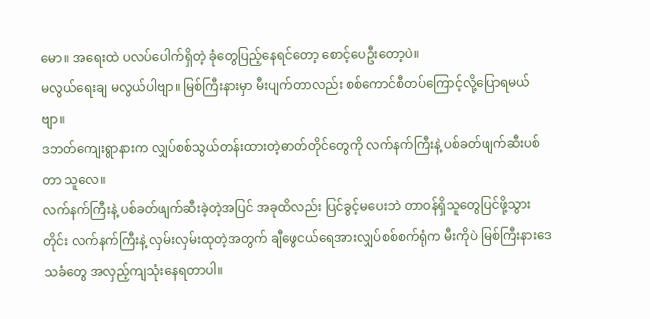မော။ အရေးထဲ ပလပ်ပေါက်ရှိတဲ့ ခုံတွေပြည့်နေရင်တော့ စောင့်ပေဦးတော့ပဲ။
မလွယ်ရေးချ မလွယ်ပါဗျာ။ မြစ်ကြီးနားမှာ မီးပျက်တာလည်း စစ်ကောင်စီတပ်ကြောင့်လို့ပြောရမယ်ဗျာ။
ဒဘတ်ကျေးရွာနားက လျှပ်စစ်သွယ်တန်းထားတဲ့ဓာတ်တိုင်တွေကို လက်နက်ကြီးနဲ့ ပစ်ခတ်ဖျက်ဆီးပစ်တာ သူလေ။
လက်နက်ကြီးနဲ့ ပစ်ခတ်ဖျက်ဆီးခဲ့တဲ့အပြင် အခုထိလည်း ပြင်ခွင့်မပေးဘဲ တာဝန်ရှိသူတွေပြင်ဖို့သွားတိုင်း လက်နက်ကြီးနဲ့ လှမ်းလှမ်းထုတဲ့အတွက် ချီဖွေငယ်ရေအားလျှပ်စစ်စက်ရုံက မီးကိုပဲ မြစ်ကြီးနားဒေသခံတွေ အလှည့်ကျသုံးနေရတာပါ။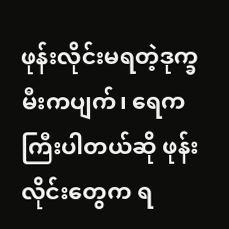ဖုန်းလိုင်းမရတဲ့ဒုက္ခ
မီးကပျက်၊ ရေကကြီးပါတယ်ဆို ဖုန်းလိုင်းတွေက ရ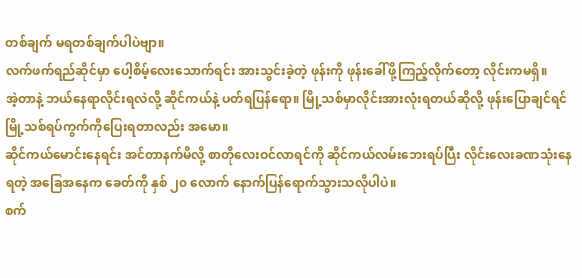တစ်ချက် မရတစ်ချက်ပါပဲဗျာ။
လက်ဖက်ရည်ဆိုင်မှာ ပေါ့စိမ့်လေးသောက်ရင်း အားသွင်းခဲ့တဲ့ ဖုန်းကို ဖုန်းခေါ်ဖို့ကြည့်လိုက်တော့ လိုင်းကမရှိ။
အဲ့တာနဲ့ ဘယ်နေရာလိုင်းရလဲလို့ ဆိုင်ကယ်နဲ့ ပတ်ရပြန်ရော။ မြို့သစ်မှာလိုင်းအားလုံးရတယ်ဆိုလို့ ဖုန်းပြောချင်ရင် မြို့သစ်ရပ်ကွက်ကိုပြေးရတာလည်း အမော။
ဆိုင်ကယ်မောင်းနေရင်း အင်တာနက်မိလို့ စာတိုလေးဝင်လာရင်ကို ဆိုင်ကယ်လမ်းဘေးရပ်ပြီး လိုင်းလေးခဏသုံးနေရတဲ့ အခြေအနေက ခေတ်ကို နှစ် ၂၀ လောက် နောက်ပြန်ရောက်သွားသလိုပါပဲ။
စက်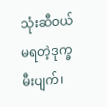သုံးဆီဝယ်မရတဲ့ဒုက္ခ
မီးပျက်၊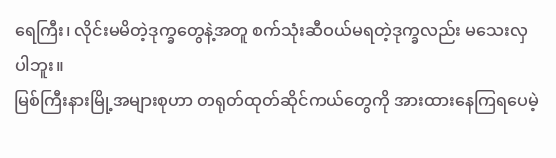ရေကြီး၊ လိုင်းမမိတဲ့ဒုက္ခတွေနဲ့အတူ စက်သုံးဆီဝယ်မရတဲ့ဒုက္ခလည်း မသေးလှပါဘူး။
မြစ်ကြီးနားမြို့အများစုဟာ တရုတ်ထုတ်ဆိုင်ကယ်တွေကို အားထားနေကြရပေမဲ့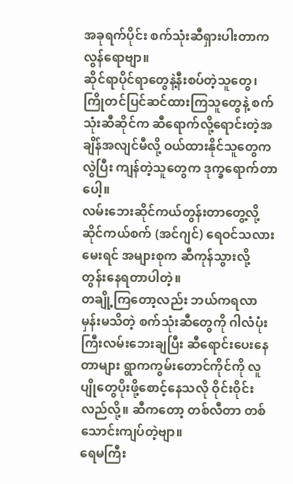အခုရက်ပိုင်း စက်သုံးဆီရှားပါးတာက လွန်ရောဗျာ။
ဆိုင်ရာပိုင်ရာတွေနဲ့နီးစပ်တဲ့သူတွေ၊ ကြိုတင်ပြင်ဆင်ထားကြသူတွေနဲ့ စက်သုံးဆီဆိုင်က ဆီရောက်လို့ရောင်းတဲ့အချိန်အလျင်မီလို့ ဝယ်ထားနိုင်သူတွေကလွဲပြီး ကျန်တဲ့သူတွေက ဒုက္ခရောက်တာပေါ့။
လမ်းဘေးဆိုင်ကယ်တွန်းတာတွေ့လို့ ဆိုင်ကယ်စက် (အင်ဂျင်) ရေဝင်သလားမေးရင် အများစုက ဆီကုန်သွားလို့ တွန်းနေရတာပါတဲ့။
တချို့ကြတော့လည်း ဘယ်ကရလာမှန်းမသိတဲ့ စက်သုံးဆီတွေကို ဂါလံပုံးကြီးလမ်းဘေးချပြီး ဆီရောင်းပေးနေတာများ ရွာကကွမ်းတောင်ကိုင်ကို လူပျိုတွေပိုးဖို့စောင့်နေသလို ဝိုင်းဝိုင်းလည်လို့။ ဆီကတော့ တစ်လီတာ တစ်သောင်းကျပ်တဲ့ဗျာ။
ရေမကြီး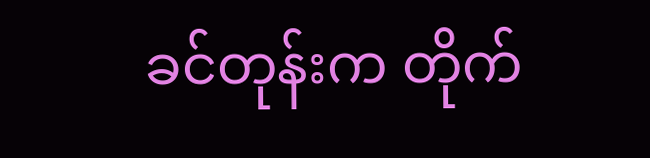ခင်တုန်းက တိုက်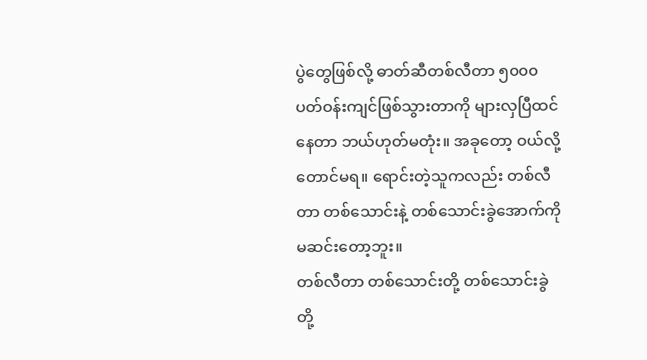ပွဲတွေဖြစ်လို့ ဓာတ်ဆီတစ်လီတာ ၅၀၀၀ ပတ်ဝန်းကျင်ဖြစ်သွားတာကို များလှပြီထင်နေတာ ဘယ်ဟုတ်မတုံး။ အခုတော့ ဝယ်လို့တောင်မရ။ ရောင်းတဲ့သူကလည်း တစ်လီတာ တစ်သောင်းနဲ့ တစ်သောင်းခွဲအောက်ကို မဆင်းတော့ဘူး။
တစ်လီတာ တစ်သောင်းတို့ တစ်သောင်းခွဲတို့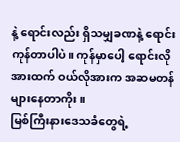နဲ့ ရောင်းလည်း ရှိသမျှခဏနဲ့ ရောင်းကုန်တာပါပဲ။ ကုန်မှာပေါ့ ရောင်းလိုအားထက် ဝယ်လိုအားက အဆမတန်များနေတာကိုး။
မြစ်ကြီးနားဒေသခံတွေရဲ့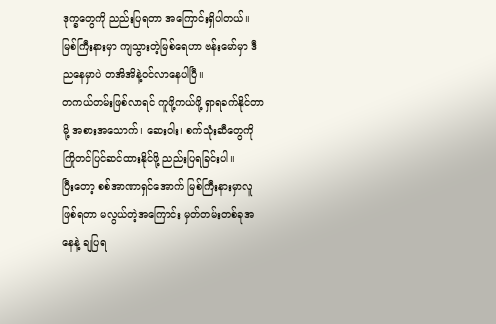ဒုက္ခတွေကို ညည်းပြရတာ အကြောင်းရှိပါတယ်။ မြစ်ကြီးနားမှာ ကျသွားတဲ့မြစ်ရေဟာ ဗန်းမော်မှာ ဒီညနေမှာပဲ တအိအိနဲ့ဝင်လာနေပါပြီ။
တကယ်တမ်းဖြစ်လာရင် ကူဖို့ကယ်ဖို့ ရှာရခက်နိုင်တာမို့ အစားအသောက်၊ ဆေးဝါး၊ စက်သုံးဆီတွေကို ကြိုတင်ပြင်ဆင်ထားနိုင်ဖို့ ညည်းပြရခြင်းပါ။
ပြီးတော့ စစ်အာဏာရှင်အောက် မြစ်ကြီးနားမှာလူဖြစ်ရတာ မလွယ်တဲ့အကြောင်း မှတ်တမ်းတစ်ခုအနေနဲ့ ချပြရ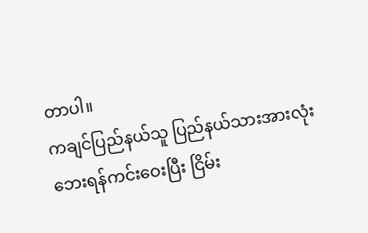တာပါ။
ကချင်ပြည်နယ်သူ ပြည်နယ်သားအားလုံးဘေးရန်ကင်းဝေးပြီး ငြိမ်း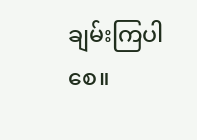ချမ်းကြပါစေ။